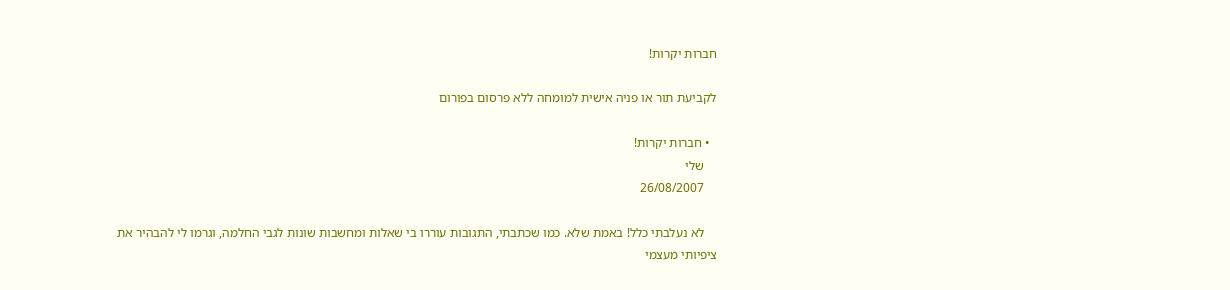חברות יקרות!

לקביעת תור או פניה אישית למומחה ללא פרסום בפורום

  • חברות יקרות!
    שלי
    26/08/2007

    לא נעלבתי כלל! באמת שלא. כמו שכתבתי, התגובות עוררו בי שאלות ומחשבות שונות לגבי החלמה, וגרמו לי להבהיר את ציפיותי מעצמי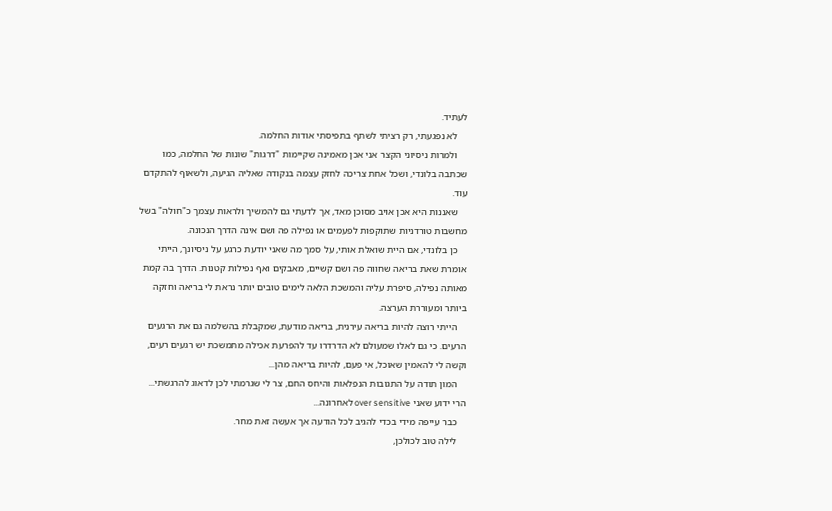לעתיד.
    לא נפגעתי, רק רציתי לשתף בתפיסתי אודות החלמה.
    ולמרות ניסיוני הקצר אני אכן מאמינה שקיימות "דרגות" שונות של החלמה, כמו שכתבה בלונדי, ושכל אחת צריכה לחזק עצמה בנקודה שאליה הגיעה, ולשאוף להתקדם עוד.
    שאננות היא אכן אויב מסוכן מאד, אך לדעתי גם להמשיך ולראות עצמך כ"חולה" בשל מחשבות טורדניות שתוקפות לפעמים או נפילה פה ושם אינה הדרך הנכונה.
    כן בלונדי, אם היית שואלת אותי, על סמך מה שאני יודעת כרגע על ניסיונך, הייתי אומרת שאת בריאה שחווה פה ושם קשיים, מאבקים ואף נפילות קטנות. הדרך בה קמת מאותה נפילה, סיפרת עליה והמשכת הלאה לימים טובים יותר נראת לי בריאה וחזקה ביותר ומעוררת הערצה.
    הייתי רוצה להיות בריאה עירנית, בריאה מודעת, שמקבלת בהשלמה גם את הרגעים הרעים. כי גם לאלו שמעולם לא הדרדרו עד להפרעת אכילה מתמשכת יש רגעים רעים, וקשה לי להאמין שאוכל, אי פעם, להיות בריאה מהן...
    המון תודה על התגובות הנפלאות והיחס החם, צר לי שגרמתי לכן לדאוג להרגשתי... הרי ידוע שאני over sensitive לאחרונה...
    כבר עייפה מידי בכדי להגיב לכל הודעה אך אעשה זאת מחר.
    לילה טוב לכולכן,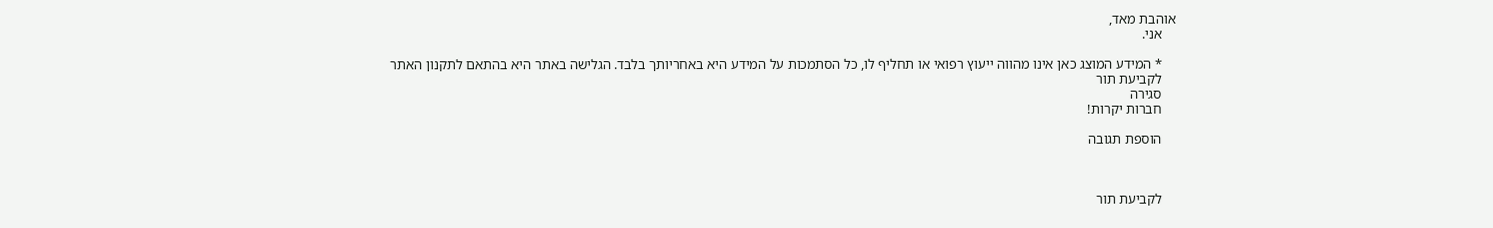אוהבת מאד,
    אני.

    * המידע המוצג כאן אינו מהווה ייעוץ רפואי או תחליף לו, כל הסתמכות על המידע היא באחריותך בלבד. הגלישה באתר היא בהתאם לתקנון האתר
    לקביעת תור
    סגירה
    חברות יקרות!

    הוספת תגובה



    לקביעת תור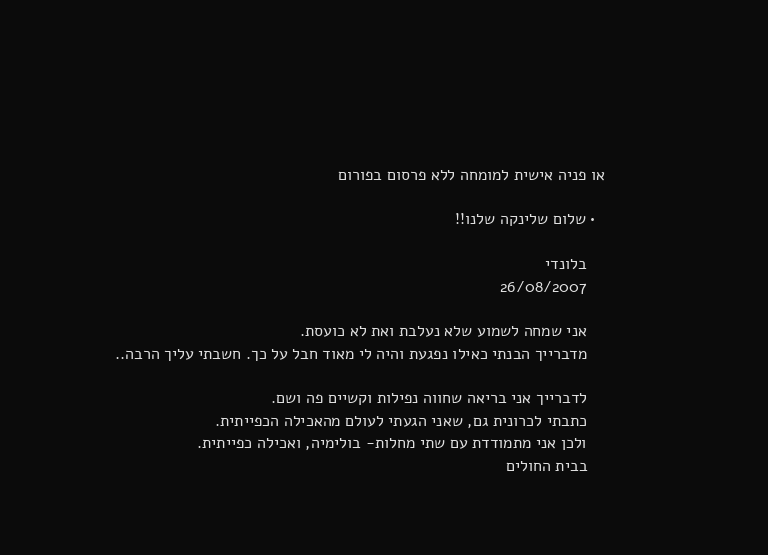או פניה אישית למומחה ללא פרסום בפורום

  • שלום שלינקה שלנו!!

    בלונדי
    26/08/2007

    אני שמחה לשמוע שלא נעלבת ואת לא כועסת.
    מדברייך הבנתי כאילו נפגעת והיה לי מאוד חבל על כך. חשבתי עליך הרבה..

    לדברייך אני בריאה שחווה נפילות וקשיים פה ושם.
    כתבתי לכרונית גם, שאני הגעתי לעולם מהאכילה הכפייתית.
    ולכן אני מתמודדת עם שתי מחלות- בולימיה, ואכילה כפייתית.
    בבית החולים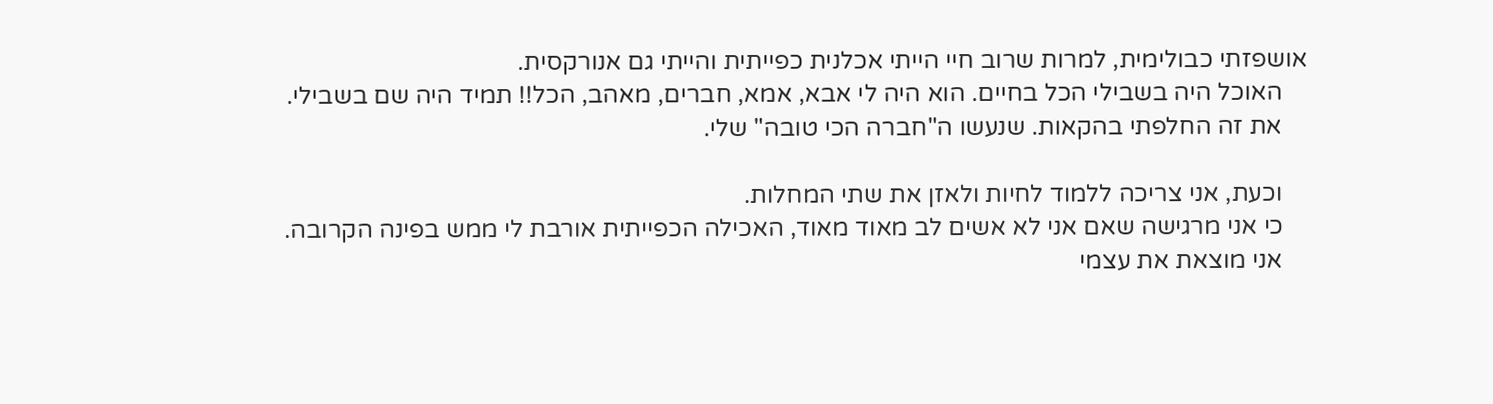אושפזתי כבולימית, למרות שרוב חיי הייתי אכלנית כפייתית והייתי גם אנורקסית.
    האוכל היה בשבילי הכל בחיים. הוא היה לי אבא, אמא, חברים, מאהב, הכל!! תמיד היה שם בשבילי.
    את זה החלפתי בהקאות. שנעשו ה"חברה הכי טובה" שלי.

    וכעת, אני צריכה ללמוד לחיות ולאזן את שתי המחלות.
    כי אני מרגישה שאם אני לא אשים לב מאוד מאוד, האכילה הכפייתית אורבת לי ממש בפינה הקרובה.
    אני מוצאת את עצמי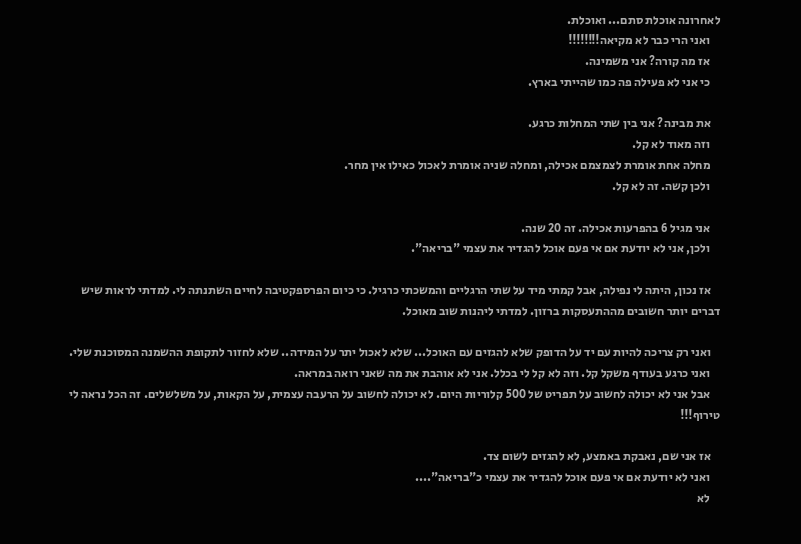לאחרונה אוכלת סתם... ואוכלת.
    ואני הרי כבר לא מקיאה!!!!!!!!
    אז מה קורה? אני משמינה.
    כי אני לא פעילה פה כמו שהייתי בארץ.

    את מבינה? אני בין שתי המחלות כרגע.
    וזה מאוד לא קל.
    מחלה אחת אומרת לצמצמם אכילה, ומחלה שניה אומרת לאכול כאילו אין מחר.
    ולכן קשה. זה לא קל.

    אני מגיל 6 בהפרעות אכילה. זה 20 שנה.
    ולכן, אני לא יודעת אם אי פעם אוכל להגדיר את עצמי "בריאה".

    אז נכון, היתה לי נפילה, אבל קמתי מיד על שתי הרגליים והמשכתי כרגיל. כי כיום הפרספקטיבה לחיים השתנתה לי. למדתי לראות שיש דברים יותר חשובים מההתעסקות ברזון. למדתי ליהנות שוב מאוכל.

    ואני רק צריכה להיות עם יד על הדופק שלא להגזים עם האוכל... שלא לאכול יתר על המידה.. שלא לחזור לתקופת ההשמנה המסוכנת שלי.
    ואני כרגע בעודף משקל קל. וזה לא קל לי בכלל. אני לא אוהבת את מה שאני רואה במראה.
    אבל אני לא יכולה לחשוב על תפריט של 500 קלוריות היום. לא יכולה לחשוב על הרעבה עצמית, על הקאות, על משלשלים. זה הכל נראה לי טירוף!!!

    אז אני שם, נאבקת באמצע, לא להגזים לשום צד.
    ואני לא יודעת אם אי פעם אוכל להגדיר את עצמי כ"בריאה"....
    לא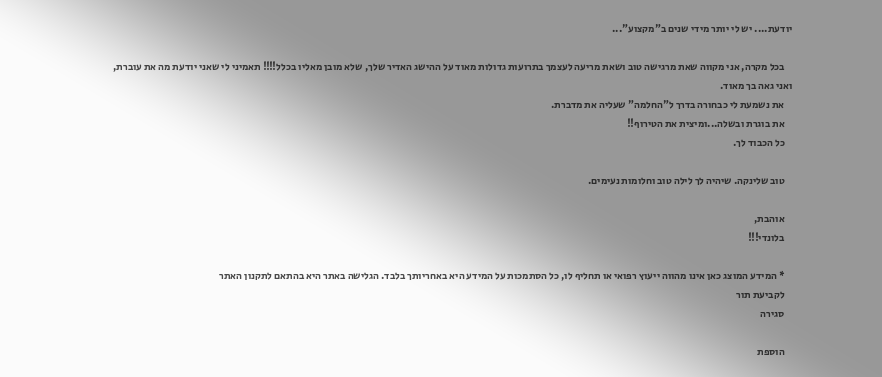יודעת.... יש לי יותר מידי שנים ב"מקצוע"...

    בכל מקרה, אני מקווה שאת מרגישה טוב ושאת מריעה לעצמך בתרועות גדולות מאוד על ההישג האדיר שלך, שלא מובן מאליו בכלל!!!! תאמיני לי שאני יודעת מה את עוברת, ואני גאה בך מאוד.
    את נשמעת לי כבחורה בדרך ל"החלמה" שעליה את מדברת.
    את בוגרת ובשלה...ומיצית את הטירוף!!
    כל הכבוד לך.

    טוב שלינקה. שיהיה לך לילה טוב וחלומות נעימים.

    אוהבת,
    בלונדי!!!

    * המידע המוצג כאן אינו מהווה ייעוץ רפואי או תחליף לו, כל הסתמכות על המידע היא באחריותך בלבד. הגלישה באתר היא בהתאם לתקנון האתר
    לקביעת תור
    סגירה

    הוספת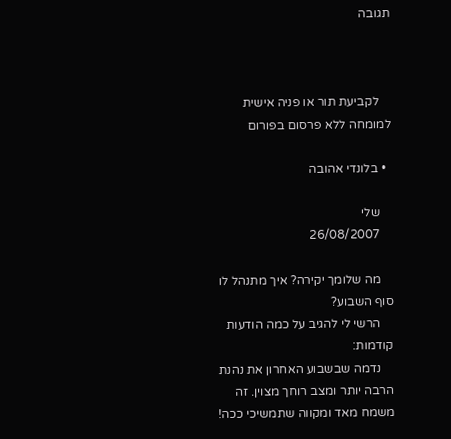תגובה



    לקביעת תור או פניה אישית למומחה ללא פרסום בפורום

  • בלונדי אהובה

    שלי
    26/08/2007

    מה שלומך יקירה? איך מתנהל לו סוף השבוע?
    הרשי לי להגיב על כמה הודעות קודמות:
    נדמה שבשבוע האחרון את נהנת הרבה יותר ומצב רוחך מצוין. זה משמח מאד ומקווה שתמשיכי ככה!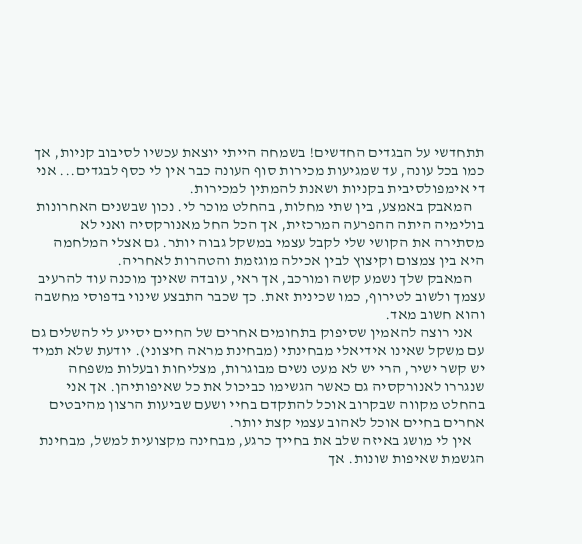תתחדשי על הבגדים החדשים! בשמחה הייתי יוצאת עכשיו לסיבוב קניות, אך כמו בכל עונה, עד שמגיעות מכירות סוף העונה כבר אין לי כסף לבגדים... אני די אימפולסיבית בקניות ושאנת להמתין למכירות.
    המאבק באמצע, בין שתי מחלות, בהחלט מוכר לי. נכון שבשנים האחרונות בולימיה היתה ההפרעה המרכזית, אך הכל החל מאנורקסיה ואני לא מסתירה את הקושי שלי לקבל עצמי במשקל גבוה יותר. גם אצלי המלחמה היא בין צמצום וקיצוץ לבין אכילה מוגזמת והטהרות לאחריה.
    המאבק שלך נשמע קשה ומורכב, אך ראי, עובדה שאינך מוכנה עוד להרעיב עצמך ולשוב לטירוף, כמו שכינית זאת. כך שכבר התבצע שינוי בדפוסי מחשבה והוא חשוב מאד.
    אני רוצה להאמין שסיפוק בתחומים אחרים של החיים יסייע לי להשלים גם עם משקל שאינו אידיאלי מבחינתי (מבחינת מראה חיצוני). יודעת שלא תמיד יש קשר ישיר, הרי יש לא מעט נשים מבוגרות, מצליחות ובעלות משפחה שנגררו לאנורקסיה גם כאשר הגשימו כביכול את כל שאיפותיהן. אך אני בהחלט מקווה שבקרוב אוכל להתקדם בחיי ושעם שביעות הרצון מהיבטים אחרים בחיים אוכל לאהוב עצמי קצת יותר.
    אין לי מושג באיזה שלב את בחייך כרגע, מבחינה מקצועית למשל, מבחינת הגשמת שאיפות שונות. אך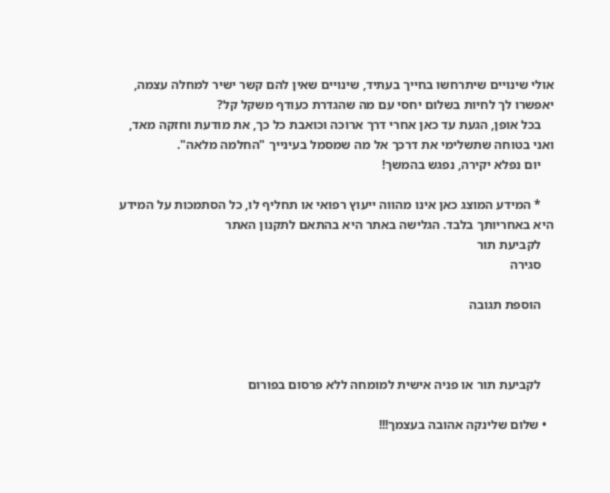אולי שינויים שיתרחשו בחייך בעתיד, שינויים שאין להם קשר ישיר למחלה עצמה, יאפשרו לך לחיות בשלום יחסי עם מה שהגדרת כעודף משקל קל?
    בכל אופן, הגעת עד כאן אחרי דרך ארוכה וכואבת כל כך, את מודעת וחזקה מאד, ואני בטוחה שתשלימי את דרכך אל מה שמסמל בעינייך "החלמה מלאה".
    יום נפלא יקירה, נפגש בהמשך!

    * המידע המוצג כאן אינו מהווה ייעוץ רפואי או תחליף לו, כל הסתמכות על המידע היא באחריותך בלבד. הגלישה באתר היא בהתאם לתקנון האתר
    לקביעת תור
    סגירה

    הוספת תגובה



    לקביעת תור או פניה אישית למומחה ללא פרסום בפורום

  • שלום שלינקה אהובה בעצמך!!!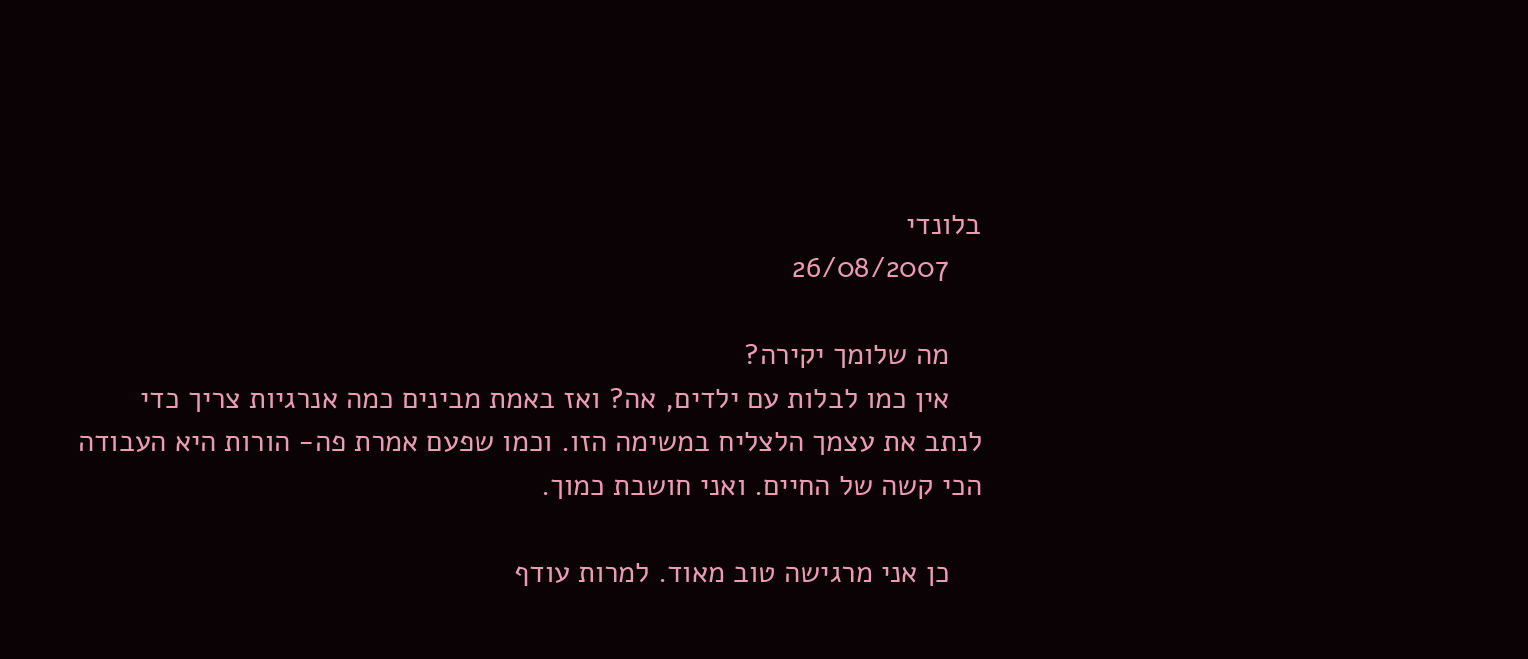בלונדי
    26/08/2007

    מה שלומך יקירה?
    אין כמו לבלות עם ילדים, אה? ואז באמת מבינים כמה אנרגיות צריך כדי לנתב את עצמך הלצליח במשימה הזו. וכמו שפעם אמרת פה- הורות היא העבודה הכי קשה של החיים. ואני חושבת כמוך.

    כן אני מרגישה טוב מאוד. למרות עודף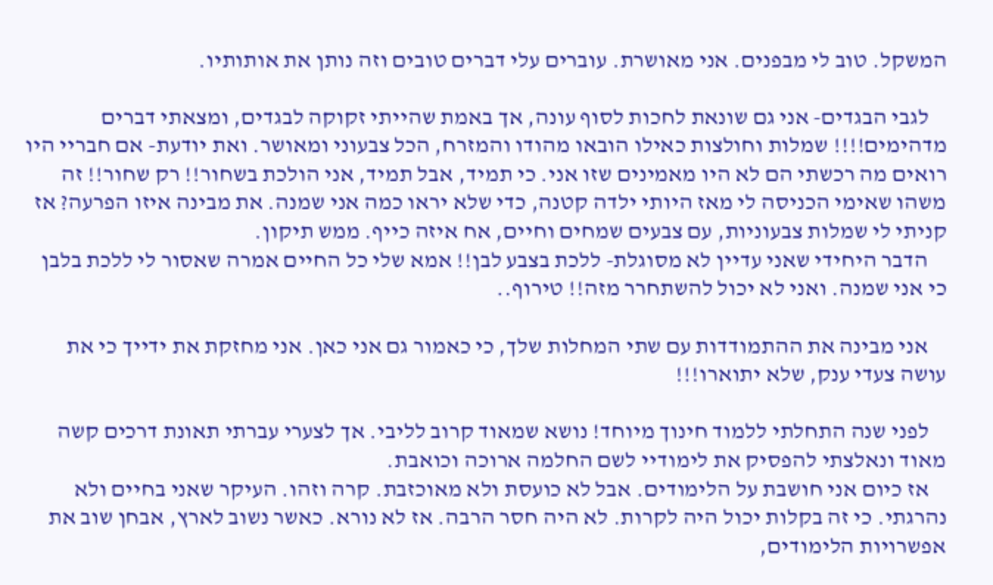המשקל. טוב לי מבפנים. אני מאושרת. עוברים עלי דברים טובים וזה נותן את אותותיו.

    לגבי הבגדים- אני גם שונאת לחכות לסוף עונה, אך באמת שהייתי זקוקה לבגדים, ומצאתי דברים מדהימים!!!! שמלות וחולצות כאילו הובאו מהודו והמזרח, הכל צבעוני ומאושר. ואת יודעת- אם חבריי היו רואים מה רכשתי הם לא היו מאמינים שזו אני. כי תמיד, אבל תמיד, אני הולכת בשחור!! רק שחור!! זה משהו שאימי הכניסה לי מאז היותי ילדה קטנה, כדי שלא יראו כמה אני שמנה. את מבינה איזו הפרעה? אז קניתי לי שמלות צבעוניות, עם צבעים שמחים וחיים, אח איזה כייף. ממש תיקון.
    הדבר היחידי שאני עדיין לא מסוגלת- ללכת בצבע לבן!! אמא שלי כל החיים אמרה שאסור לי ללכת בלבן כי אני שמנה. ואני לא יכול להשתחרר מזה!! טירוף..

    אני מבינה את ההתמודדות עם שתי המחלות שלך, כי כאמור גם אני כאן. אני מחזקת את ידייך כי את עושה צעדי ענק, שלא יתוארו!!!

    לפני שנה התחלתי ללמוד חינוך מיוחד! נושא שמאוד קרוב לליבי. אך לצערי עברתי תאונת דרכים קשה מאוד ונאלצתי להפסיק את לימודיי לשם החלמה ארוכה וכואבת.
    אז כיום אני חושבת על הלימודים. אבל לא כועסת ולא מאוכזבת. קרה וזהו. העיקר שאני בחיים ולא נהרגתי. כי זה בקלות יכול היה לקרות. לא היה חסר הרבה. אז לא נורא. כאשר נשוב לארץ, אבחן שוב את אפשרויות הלימודים,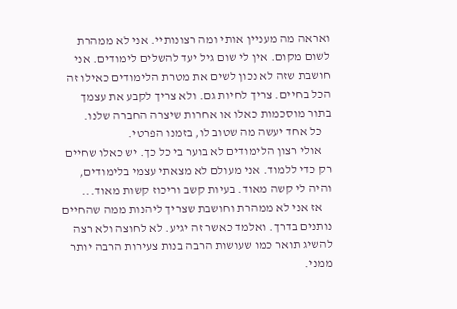ואראה מה מעניין אותי ומה רצונותיי. אני לא ממהרת לשום מקום. אין לי שום גיל יעד להשלים לימודים. אני חושבת שזה לא נכון לשים את מטרת הלימודים כאילו זה הכל בחיים. צריך לחיות גם. ולא צריך לקבע את עצמך בתור מוסכמות כאלו או אחרות שיצרה החברה שלנו.
    כל אחד יעשה מה שטוב לו, בזמנו הפרטי.
    אולי רצון הלימודים לא בוער בי כל כך. יש כאלו שחיים רק כדי ללמוד. אני מעולם לא מצאתי עצמי בלימודים, והיה לי קשה מאוד. בעיות קשב וריכוז קשות מאוד...
    אז אני לא ממהרת וחושבת שצריך ליהנות ממה שהחיים נותנים בדרך. ואלמד כאשר זה יגיע. לא לחוצה ולא רצה להשיג תואר כמו שעושות הרבה בנות צעירות הרבה יותר ממני.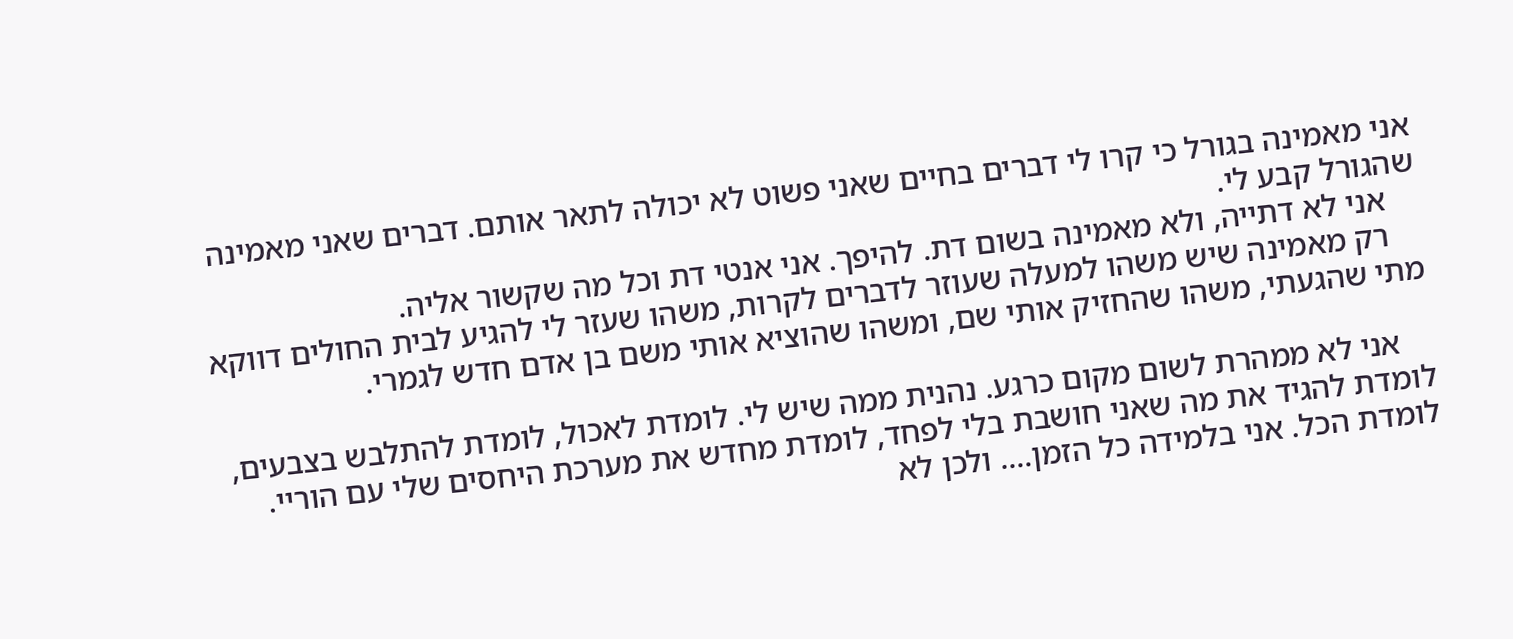אני מאמינה בגורל כי קרו לי דברים בחיים שאני פשוט לא יכולה לתאר אותם. דברים שאני מאמינה שהגורל קבע לי.
    אני לא דתייה, ולא מאמינה בשום דת. להיפך. אני אנטי דת וכל מה שקשור אליה.
    רק מאמינה שיש משהו למעלה שעוזר לדברים לקרות, משהו שעזר לי להגיע לבית החולים דווקא מתי שהגעתי, משהו שהחזיק אותי שם, ומשהו שהוציא אותי משם בן אדם חדש לגמרי.

    אני לא ממהרת לשום מקום כרגע. נהנית ממה שיש לי. לומדת לאכול, לומדת להתלבש בצבעים, לומדת להגיד את מה שאני חושבת בלי לפחד, לומדת מחדש את מערכת היחסים שלי עם הוריי. לומדת הכל. אני בלמידה כל הזמן.... ולכן לא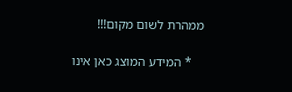ממהרת לשום מקום!!!

    * המידע המוצג כאן אינו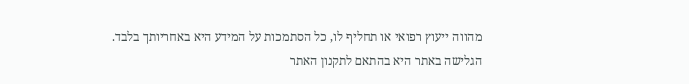מהווה ייעוץ רפואי או תחליף לו, כל הסתמכות על המידע היא באחריותך בלבד. הגלישה באתר היא בהתאם לתקנון האתר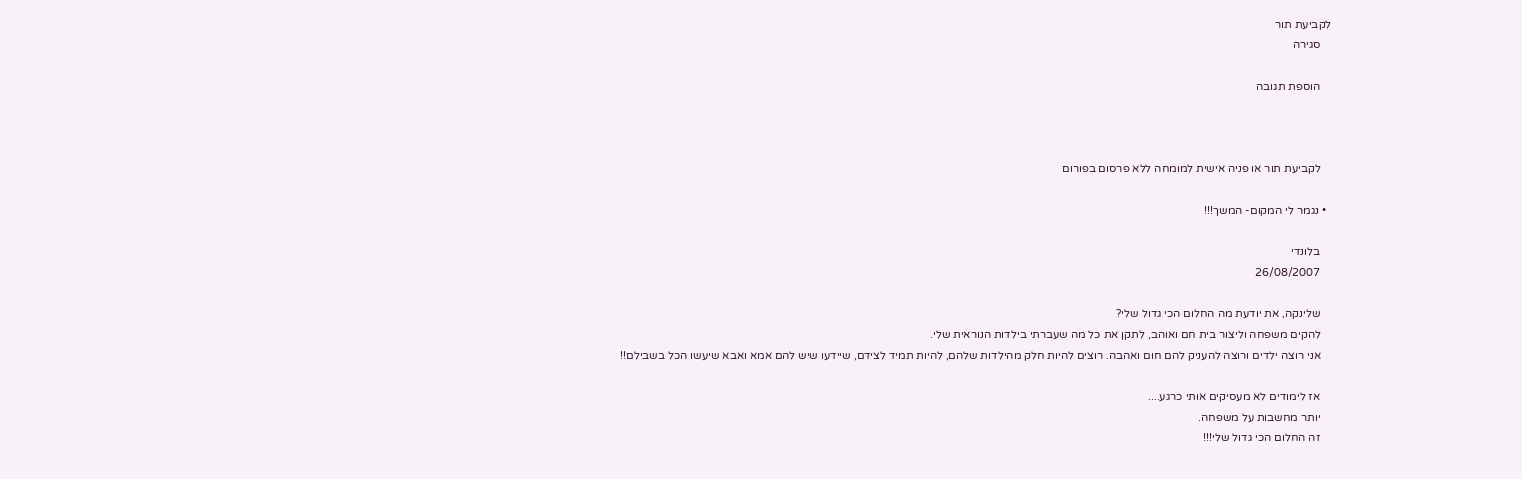לקביעת תור
    סגירה

    הוספת תגובה



    לקביעת תור או פניה אישית למומחה ללא פרסום בפורום

  • נגמר לי המקום- המשך!!!

    בלונדי
    26/08/2007

    שלינקה, את יודעת מה החלום הכי גדול שלי?
    להקים משפחה וליצור בית חם ואוהב, לתקן את כל מה שעברתי בילדות הנוראית שלי.
    אני רוצה ילדים ורוצה להעניק להם חום ואהבה. רוצים להיות חלק מהילדות שלהם, להיות תמיד לצידם, שיידעו שיש להם אמא ואבא שיעשו הכל בשבילם!!

    אז לימודים לא מעסיקים אותי כרגע....
    יותר מחשבות על משפחה.
    זה החלום הכי גדול שלי!!!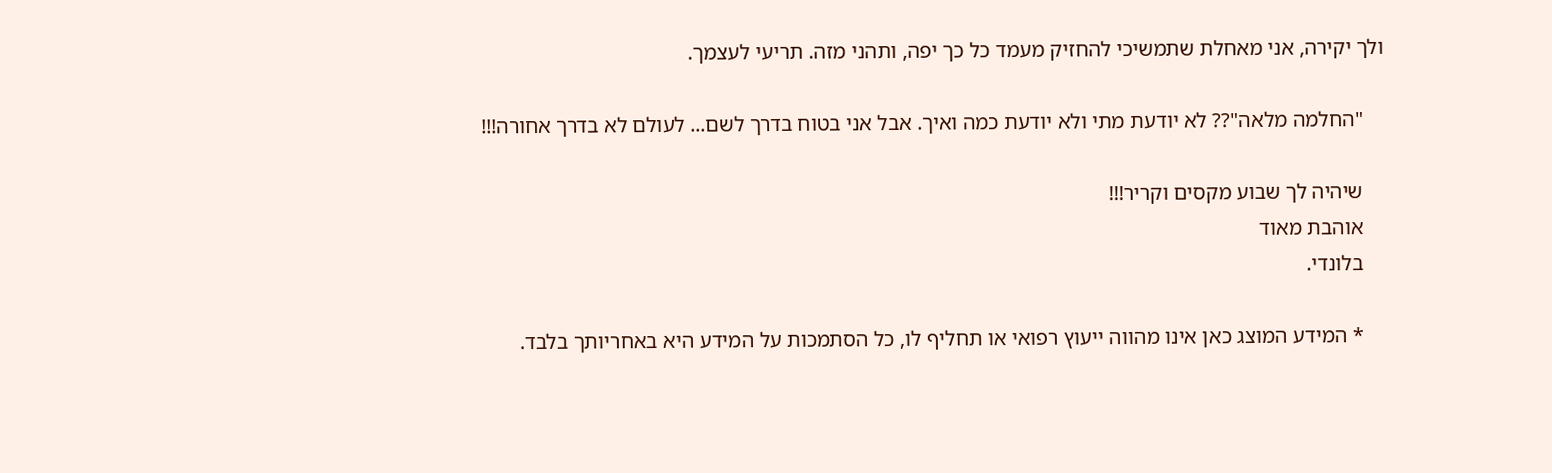ולך יקירה, אני מאחלת שתמשיכי להחזיק מעמד כל כך יפה, ותהני מזה. תריעי לעצמך.

    "החלמה מלאה"?? לא יודעת מתי ולא יודעת כמה ואיך. אבל אני בטוח בדרך לשם... לעולם לא בדרך אחורה!!!

    שיהיה לך שבוע מקסים וקריר!!!
    אוהבת מאוד
    בלונדי.

    * המידע המוצג כאן אינו מהווה ייעוץ רפואי או תחליף לו, כל הסתמכות על המידע היא באחריותך בלבד.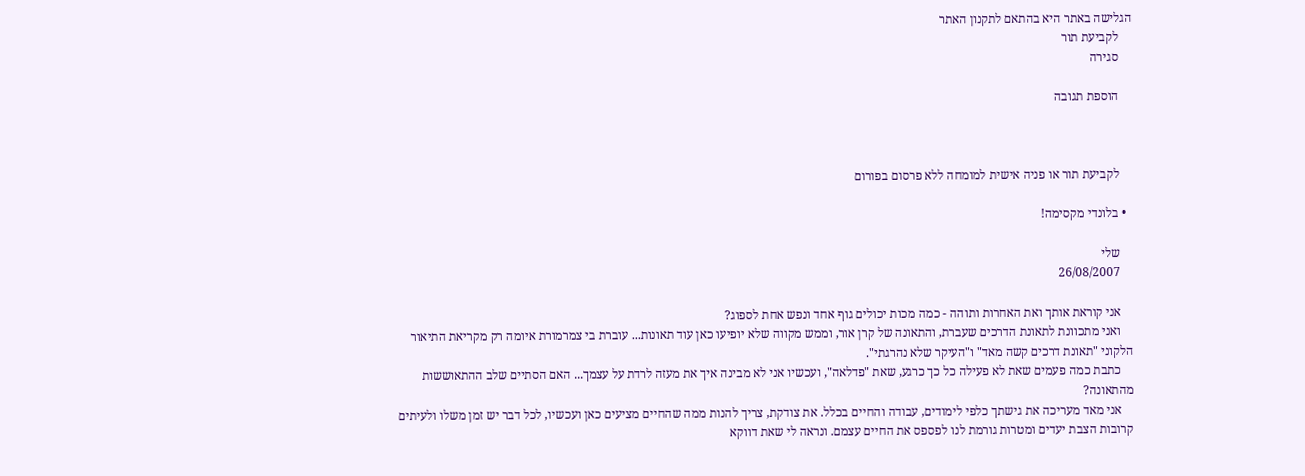הגלישה באתר היא בהתאם לתקנון האתר
    לקביעת תור
    סגירה

    הוספת תגובה



    לקביעת תור או פניה אישית למומחה ללא פרסום בפורום

  • בלונדי מקסימה!

    שלי
    26/08/2007

    אני קוראת אותך ואת האחרות ותוהה - כמה מכות יכולים גוף אחד ונפש אחת לספוג?
    ואני מתכוונת לתאונת הדרכים שעברת, והתאונה של קרן אור, וממש מקווה שלא יופיעו כאן עוד תאונות... עוברת בי צמרמורת איומה רק מקריאת התיאור הלקוני "תאונת דרכים קשה מאד" ו"העיקר שלא נהרגתי".
    כתבת כמה פעמים שאת לא פעילה כל כך כרגע, שאת "פדלאה", ועכשיו אני לא מבינה איך את מעזה לרדת על עצמך... האם הסתיים שלב ההתאוששות מהתאונה?
    אני מאד מעריכה את גישתך כלפי לימודים, עבודה והחיים בכלל. את צודקת, צריך להנות ממה שהחיים מציעים כאן ועכשיו, לכל דבר יש זמן משלו ולעיתים קרובות הצבת יעדים ומטרות גורמת לנו לפספס את החיים עצמם. ונראה לי שאת דווקא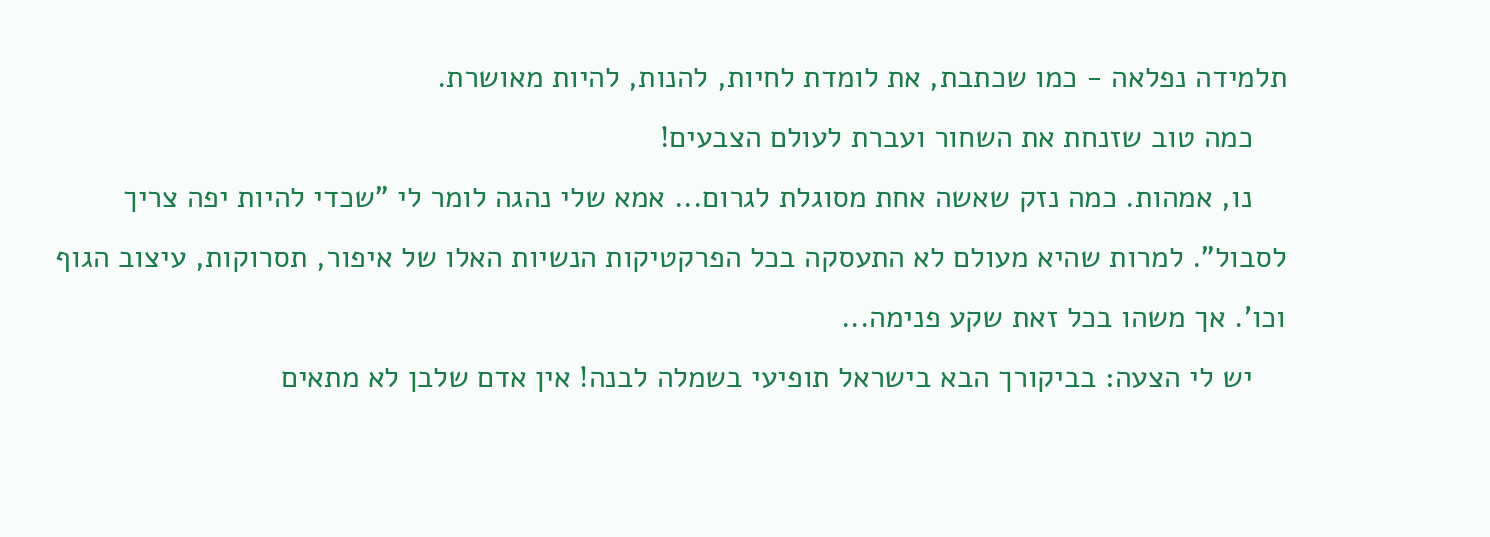תלמידה נפלאה - כמו שכתבת, את לומדת לחיות, להנות, להיות מאושרת.
    כמה טוב שזנחת את השחור ועברת לעולם הצבעים!
    נו, אמהות. כמה נזק שאשה אחת מסוגלת לגרום... אמא שלי נהגה לומר לי "שכדי להיות יפה צריך לסבול". למרות שהיא מעולם לא התעסקה בכל הפרקטיקות הנשיות האלו של איפור, תסרוקות, עיצוב הגוף וכו'. אך משהו בכל זאת שקע פנימה...
    יש לי הצעה: בביקורך הבא בישראל תופיעי בשמלה לבנה! אין אדם שלבן לא מתאים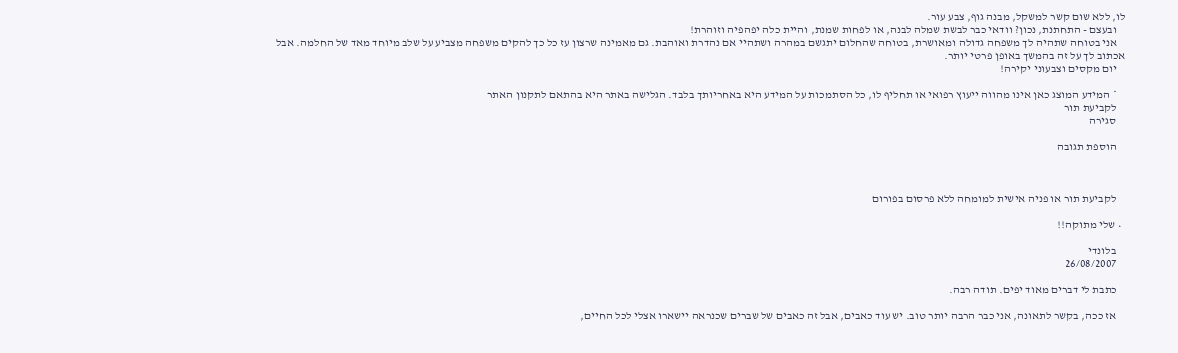לו, ללא שום קשר למשקל, מבנה גוף, צבע עור.
    ובעצם - התחתנת, נכון? וודאי כבר לבשת שמלה לבנה, או לפחות שמנת, והיית כלה יפהפיה וזוהרת!
    אני בטוחה שתהיה לך משפחה גדולה ומאושרת, בטוחה שהחלום יתגשם במהרה ושתהיי אם נהדרת ואוהבת. גם מאמינה שרצון עז כל כך להקים משפחה מצביע על שלב מיוחד מאד של החלמה. אבל אכתוב לך על זה בהמשך באופן פרטי יותר.
    יום מקסים וצבעוני יקירה!

    * המידע המוצג כאן אינו מהווה ייעוץ רפואי או תחליף לו, כל הסתמכות על המידע היא באחריותך בלבד. הגלישה באתר היא בהתאם לתקנון האתר
    לקביעת תור
    סגירה

    הוספת תגובה



    לקביעת תור או פניה אישית למומחה ללא פרסום בפורום

  • שלי מתוקה!!

    בלונדי
    26/08/2007

    כתבת לי דברים מאוד יפים. תודה רבה.

    אז ככה, בקשר לתאונה, אני כבר הרבה יותר טוב. יש עוד כאבים, אבל זה כאבים של שברים שכנראה יישארו אצלי לכל החיים,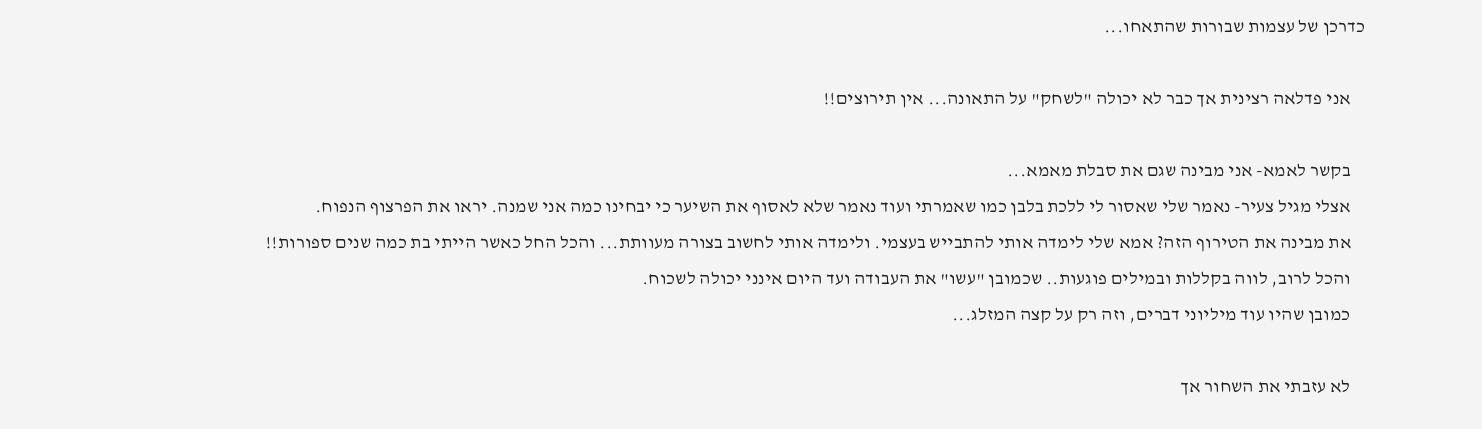כדרכן של עצמות שבורות שהתאחו...

    אני פדלאה רצינית אך כבר לא יכולה "לשחק" על התאונה... אין תירוצים!!

    בקשר לאמא- אני מבינה שגם את סבלת מאמא...
    אצלי מגיל צעיר- נאמר שלי שאסור לי ללכת בלבן כמו שאמרתי ועוד נאמר שלא לאסוף את השיער כי יבחינו כמה אני שמנה. יראו את הפרצוף הנפוח.
    את מבינה את הטירוף הזה? אמא שלי לימדה אותי להתבייש בעצמי. ולימדה אותי לחשוב בצורה מעוותת... והכל החל כאשר הייתי בת כמה שנים ספורות!!
    והכל לרוב, לווה בקללות ובמילים פוגעות.. שכמובן "עשו" את העבודה ועד היום אינני יכולה לשכוח.
    כמובן שהיו עוד מיליוני דברים, וזה רק על קצה המזלג...

    לא עזבתי את השחור אך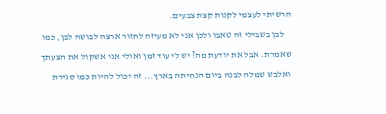הרשיתי לעצמי לקנות קצת צבעים.
    לבן בשבילי זה טאבו ולכן אני לא מעיזה לחזור ארצה לבושה לבן, כמו שאמרת. אבל את יודעת מה? יש לי עוד זמן ואולי אני אשקול את הצעתך ואלבש שמלה לבנה ביום הנחיתה בארץ... זה יכול להיות כמו סגירת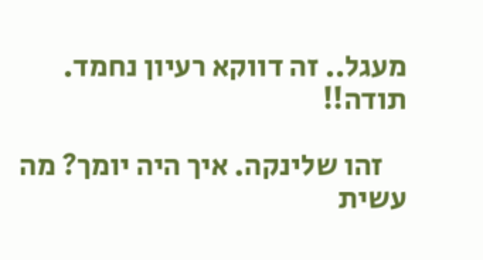מעגל.. זה דווקא רעיון נחמד. תודה!!

    זהו שלינקה. איך היה יומך? מה עשית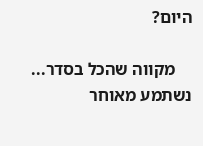היום?

    מקווה שהכל בסדר... נשתמע מאוחר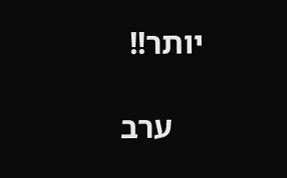יותר!!

    ערב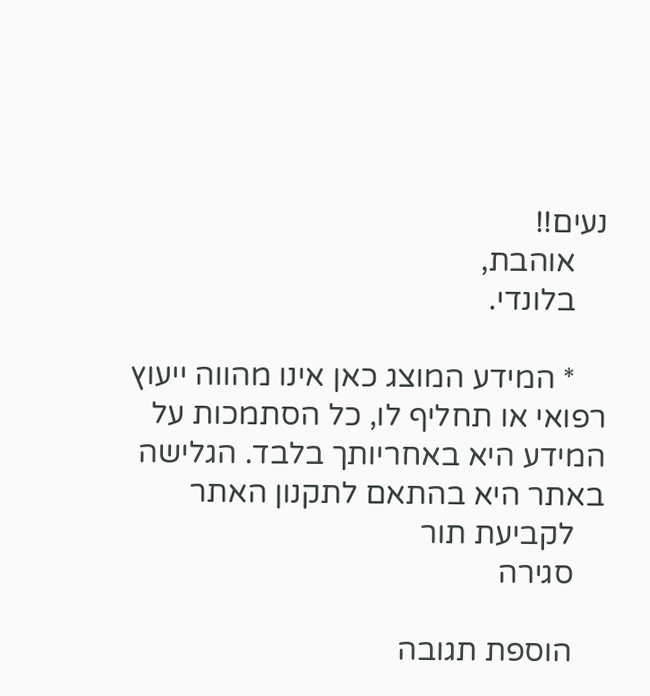נעים!!
    אוהבת,
    בלונדי.

    * המידע המוצג כאן אינו מהווה ייעוץ רפואי או תחליף לו, כל הסתמכות על המידע היא באחריותך בלבד. הגלישה באתר היא בהתאם לתקנון האתר
    לקביעת תור
    סגירה

    הוספת תגובה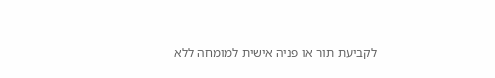לקביעת תור או פניה אישית למומחה ללא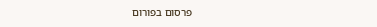פרסום בפורום